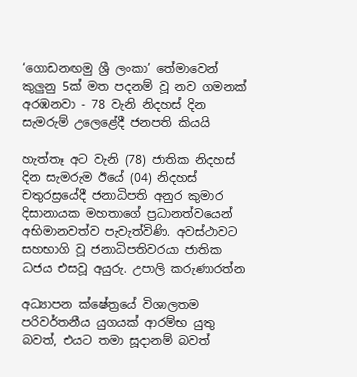‘ගොඩනඟමු ශ්‍රී ලංකා’ තේමාවෙන් කුලුනු 5ක් මත පදනම් වූ නව ගමනක් අරඹනවා - 78 වැනි නිදහස් දින සැමරුම් උලෙළේදී ජනපති කියයි

හැත්තෑ අට වැනි (78) ජාතික නිදහස් දින සැමරුම ඊයේ (04) නිදහස් චතුරස්‍රයේදී ජනාධිපති අනුර කුමාර දිසානායක මහතාගේ ප්‍රධානත්වයෙන් අභිමානවත්ව පැවැත්විණි. අවස්ථාවට සහභාගි වූ ජනාධිපතිවරයා ජාතික ධජය එසවූ අයුරු. උපාලි කරුණාරත්න

අධ්‍යාපන ක්ෂේත්‍රයේ විශාලතම පරිවර්තනීය යුගයක් ආරම්භ යුතු බවත්, එයට තමා සූදානම් බවත්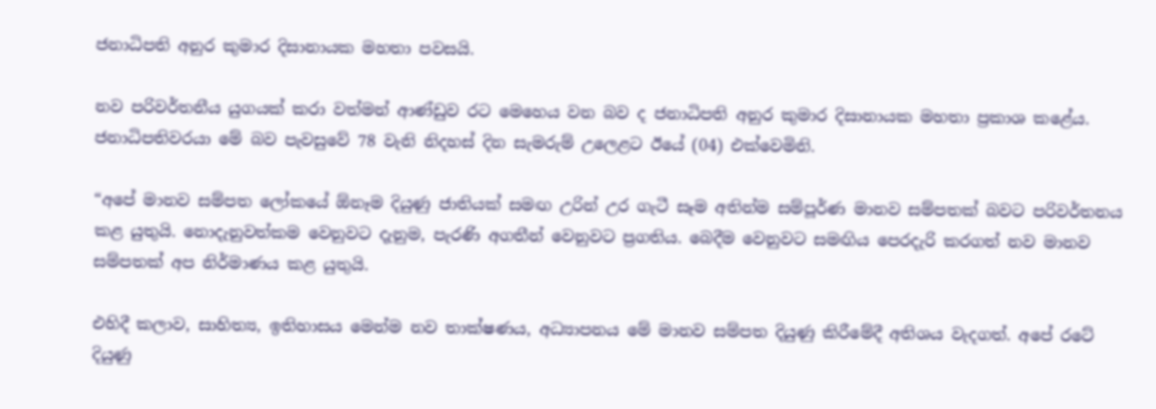ජනාධිපති අනුර කුමාර දිසානායක මහතා පවසයි.

නව පරිවර්තනීය යුගයක් කරා වත්මන් ආණ්ඩුව රට මෙහෙය වන බව ද ජනාධිපති අනුර කුමාර දිසානායක මහතා ප්‍රකාශ කළේය. ජනාධිපතිවරයා මේ බව පැවසුවේ 78 වැනි නිදහස් දින සැමරුම් උලෙළට ඊයේ (04) එක්වෙමිනි.

“අපේ මානව සම්පත ලෝකයේ ඕනෑම දියුණු ජාතියක් සමඟ උරින් උර ගැටී සෑම අතින්ම සම්පූර්ණ මානව සම්පතක් බවට පරිවර්තනය කළ යුතුයි. නොදැනුවත්කම වෙනුවට දැනුම, පැරණි අගතීන් වෙනුවට ප්‍රගතිය. බෙදීම වෙනුවට සමඟිය පෙරදැරි කරගත් නව මානව සම්පතක් අප නිර්මාණය කළ යුතුයි.

එහිදී කලාව, සාහිත්‍ය, ඉතිහාසය මෙන්ම නව තාක්ෂණය, අධ්‍යාපනය මේ මානව සම්පත දියුණු කිරීමේදී අතිශය වැදගත්. අපේ රටේ දියුණු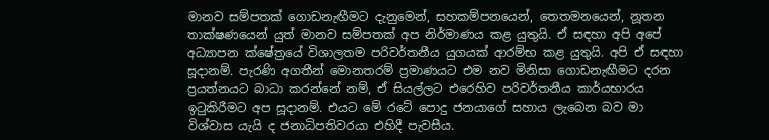මානව සම්පතක් ගොඩනැඟීමට දැනුමෙන්, සහකම්පනයෙන්, තෙතමනයෙන්, නූතන තාක්ෂණයෙන් යුත් මානව සම්පතක් අප නිර්මාණය කළ යුතුයි. ඒ සඳහා අපි අපේ අධ්‍යාපන ක්ෂේත්‍රයේ විශාලතම පරිවර්තනීය යුගයක් ආරම්භ කළ යුතුයි. අපි ඒ සඳහා සූදානම්. පැරණි අගතීන් මොනතරම් ප්‍රමාණයට එම නව මිනිසා ගොඩනැඟීමට දරන ප්‍රයත්නයට බාධා කරන්නේ නම්, ඒ සියල්ලට එරෙහිව පරිවර්තනීය කාර්යභාරය ඉටුකිරීමට අප සූදානම්. එයට මේ රටේ පොදු ජනයාගේ සහාය ලැබෙන බව මා විශ්වාස යැයි ද ජනාධිපතිවරයා එහිදී පැවසීය.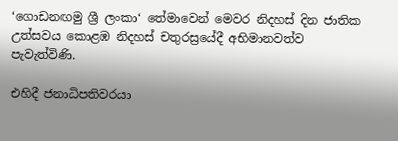‘ගොඩනඟමු ශ්‍රී ලංකා‘ තේමාවෙන් මෙවර නිදහස් දින ජාතික උත්සවය කොළඹ නිදහස් චතුරස්‍රයේදී අභිමානවත්ව පැවැත්විණි.

එහිදී ජනාධිපතිවරයා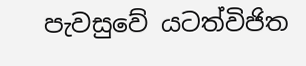පැවසුවේ යටත්විජිත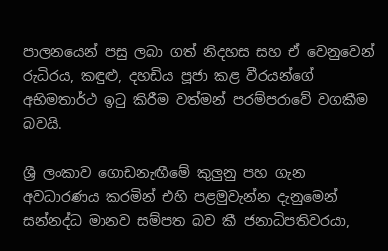පාලනයෙන් පසු ලබා ගත් නිදහස සහ ඒ වෙනුවෙන් රුධිරය, කඳුළු, දහඩිය පූජා කළ වීරයන්ගේ අභිමතාර්ථ ඉටු කිරීම වත්මන් පරම්පරාවේ වගකීම බවයි.

ශ්‍රී ලංකාව ගොඩනැඟීමේ කුලුනු පහ ගැන අවධාරණය කරමින් එහි පළමුවැන්න දැනුමෙන් සන්නද්ධ මානව සම්පත බව කී ජනාධිපතිවරයා,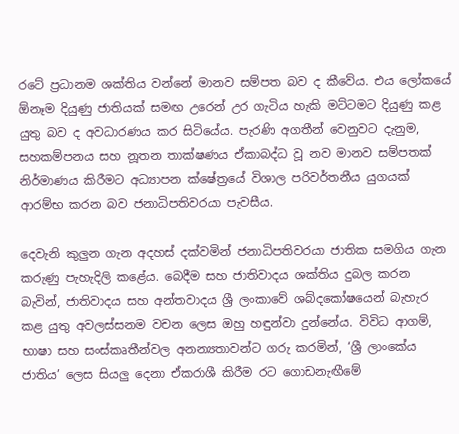රටේ ප්‍රධානම ශක්තිය වන්නේ මානව සම්පත බව ද කීවේය. එය ලෝකයේ ඕනෑම දියුණු ජාතියක් සමඟ උරෙන් උර ගැටිය හැකි මට්ටමට දියුණු කළ යුතු බව ද අවධාරණය කර සිටියේය. පැරණි අගතීන් වෙනුවට දැනුම, සහකම්පනය සහ නූතන තාක්ෂණය ඒකාබද්ධ වූ නව මානව සම්පතක් නිර්මාණය කිරීමට අධ්‍යාපන ක්ෂේත්‍රයේ විශාල පරිවර්තනීය යුගයක් ආරම්භ කරන බව ජනාධිපතිවරයා පැවසීය.

දෙවැනි කුලුන ගැන අදහස් දක්වමින් ජනාධිපතිවරයා ජාතික සමගිය ගැන කරුණු පැහැදිලි කළේය. බෙදීම සහ ජාතිවාදය ශක්තිය දුබල කරන බැවින්, ජාතිවාදය සහ අන්තවාදය ශ්‍රී ලංකාවේ ශබ්දකෝෂයෙන් බැහැර කළ යුතු අවලස්සනම වචන ලෙස ඔහු හඳුන්වා දුන්නේය. විවිධ ආගම්, භාෂා සහ සංස්කෘතීන්වල අනන්‍යතාවන්ට ගරු කරමින්, ‘ශ්‍රී ලාංකේය ජාතිය’ ලෙස සියලු දෙනා ඒකරාශී කිරීම රට ගොඩනැඟීමේ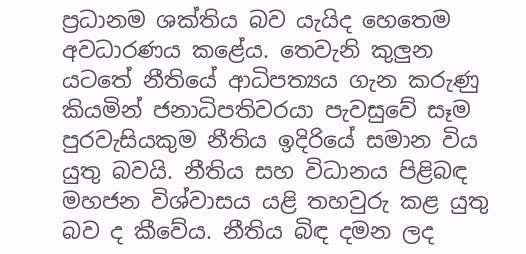ප්‍රධානම ශක්තිය බව යැයිද හෙතෙම අවධාරණය කළේය. තෙවැනි කුලුන යටතේ නීතියේ ආධිපත්‍යය ගැන කරුණු කියමින් ජනාධිපතිවරයා පැවසුවේ සෑම පුරවැසියකුම නීතිය ඉදිරියේ සමාන විය යුතු බවයි. නීතිය සහ විධානය පිළිබඳ මහජන විශ්වාසය යළි තහවුරු කළ යුතු බව ද කීවේය. නීතිය බිඳ දමන ලද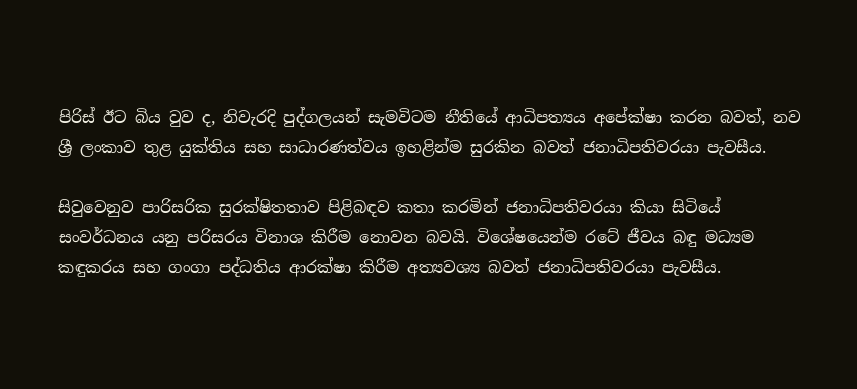පිරිස් ඊට බිය වුව ද, නිවැරදි පුද්ගලයන් සැමවිටම නීතියේ ආධිපත්‍යය අපේක්ෂා කරන බවත්, නව ශ්‍රී ලංකාව තුළ යුක්තිය සහ සාධාරණත්වය ඉහළින්ම සුරකින බවත් ජනාධිපතිවරයා පැවසීය.

සිවුවෙනුව පාරිසරික සුරක්ෂිතතාව පිළිබඳව කතා කරමින් ජනාධිපතිවරයා කියා සිටියේ සංවර්ධනය යනු පරිසරය විනාශ කිරීම නොවන බවයි. විශේෂයෙන්ම රටේ ජීවය බඳු මධ්‍යම කඳුකරය සහ ගංගා පද්ධතිය ආරක්ෂා කිරීම අත්‍යවශ්‍ය බවත් ජනාධිපතිවරයා පැවසීය.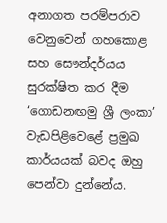අනාගත පරම්පරාව වෙනුවෙන් ගහකොළ සහ සෞන්දර්යය සුරක්ෂිත කර දීම ‘ගොඩනඟමු ශ්‍රී ලංකා’ වැඩපිළිවෙළේ ප්‍රමුඛ කාර්යයක් බවද ඔහු පෙන්වා දුන්නේය.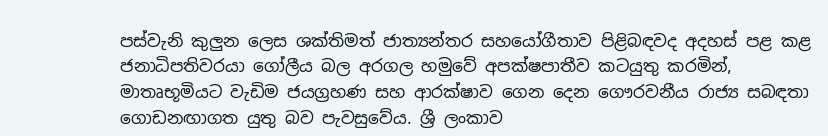පස්වැනි කුලුන ලෙස ශක්තිමත් ජාත්‍යන්තර සහයෝගීතාව පිළිබඳවද අදහස් පළ කළ ජනාධිපතිවරයා ගෝලීය බල අරගල හමුවේ අපක්ෂපාතීව කටයුතු කරමින්, මාතෘභූමියට වැඩිම ජයග්‍රහණ සහ ආරක්ෂාව ගෙන දෙන ගෞරවනීය රාජ්‍ය සබඳතා ගොඩනඟාගත යුතු බව පැවසුවේය. ශ්‍රී ලංකාව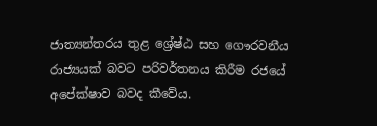ජාත්‍යන්තරය තුළ ශ්‍රේෂ්ඨ සහ ගෞරවනීය රාජ්‍යයක් බවට පරිවර්තනය කිරීම රජයේ අපේක්ෂාව බවද කීවේය.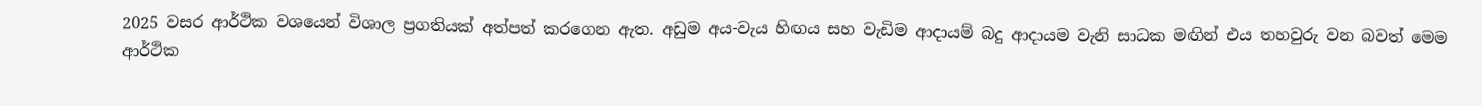2025 වසර ආර්ථික වශයෙන් විශාල ප්‍රගතියක් අත්පත් කරගෙන ඇත. අඩුම අය-වැය හිඟය සහ වැඩිම ආදායම් බදු ආදායම වැනි සාධක මඟින් එය තහවුරු වන බවත් මෙම ආර්ථික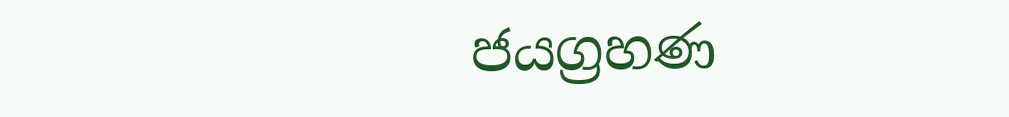ජයග්‍රහණ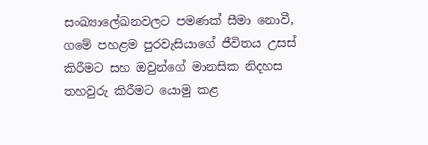සංඛ්‍යාලේඛනවලට පමණක් සීමා නොවී, ගමේ පහළම පුරවැසියාගේ ජීවිතය උසස් කිරීමට සහ ඔවුන්ගේ මානසික නිදහස තහවුරු කිරීමට යොමු කළ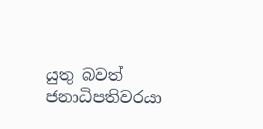යුතු බවත් ජනාධිපතිවරයා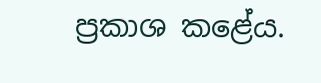ප්‍රකාශ කළේය.